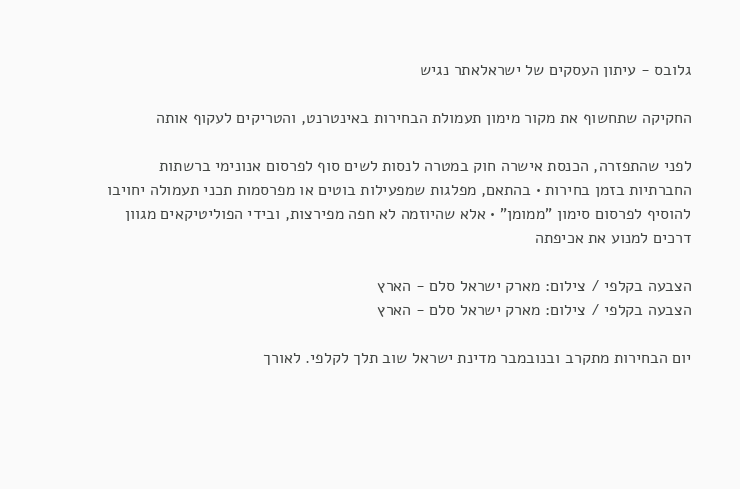גלובס - עיתון העסקים של ישראלאתר נגיש

החקיקה שתחשוף את מקור מימון תעמולת הבחירות באינטרנט, והטריקים לעקוף אותה

לפני שהתפזרה, הכנסת אישרה חוק במטרה לנסות לשים סוף לפרסום אנונימי ברשתות החברתיות בזמן בחירות • בהתאם, מפלגות שמפעילות בוטים או מפרסמות תכני תעמולה יחויבו להוסיף לפרסום סימון "ממומן" • אלא שהיוזמה לא חפה מפירצות, ובידי הפוליטיקאים מגוון דרכים למנוע את אכיפתה

הצבעה בקלפי / צילום: מארק ישראל סלם - הארץ
הצבעה בקלפי / צילום: מארק ישראל סלם - הארץ

יום הבחירות מתקרב ובנובמבר מדינת ישראל שוב תלך לקלפי. לאורך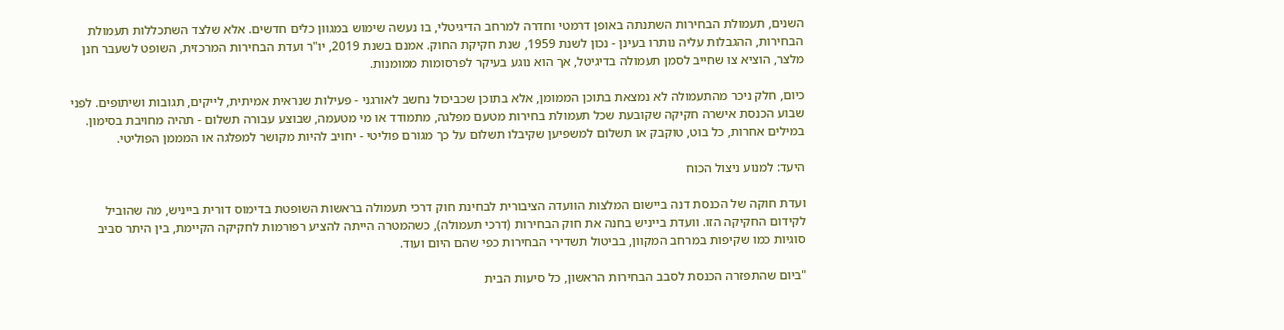השנים, תעמולת הבחירות השתנתה באופן דרמטי וחדרה למרחב הדיגיטלי, בו נעשה שימוש במגוון כלים חדשים. אלא שלצד השתכללות תעמולת הבחירות, ההגבלות עליה נותרו בעינן - נכון לשנת 1959, שנת חקיקת החוק. אמנם בשנת 2019, יו"ר ועדת הבחירות המרכזית, השופט לשעבר חנן מלצר, הוציא צו שחייב לסמן תעמולה בדיגיטל, אך הוא נוגע בעיקר לפרסומות ממומנות.

כיום, חלק ניכר מהתעמולה לא נמצאת בתוכן הממומן, אלא בתוכן שכביכול נחשב לאורגני - פעילות שנראית אמיתית, לייקים, תגובות ושיתופים. לפני שבוע הכנסת אישרה חקיקה שקובעת שכל תעמולת בחירות מטעם מפלגה, מתמודד או מי מטעמה, שבוצע עבורה תשלום - תהיה מחויבת בסימון. במילים אחרות, כל בוט, טוקבק או תשלום למשפיען שקיבלו תשלום על כך מגורם פוליטי - יחויב להיות מקושר למפלגה או המממן הפוליטי.

היעד: למנוע ניצול הכוח

ועדת חוקה של הכנסת דנה ביישום המלצות הוועדה הציבורית לבחינת חוק דרכי תעמולה בראשות השופטת בדימוס דורית בייניש, מה שהוביל לקידום החקיקה הזו. וועדת בייניש בחנה את חוק הבחירות (דרכי תעמולה), כשהמטרה הייתה להציע רפורמות לחקיקה הקיימת, בין היתר סביב סוגיות כמו שקיפות במרחב המקוון, בביטול תשדירי הבחירות כפי שהם היום ועוד.

"ביום שהתפזרה הכנסת לסבב הבחירות הראשון, כל סיעות הבית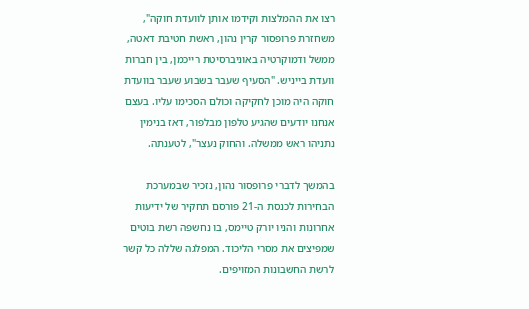רצו את ההמלצות וקידמו אותן לוועדת חוקה", משחזרת פרופסור קרין נהון, ראשת חטיבת דאטה, ממשל ודמוקרטיה באוניברסיטת רייכמן, בין חברות וועדת בייניש. "הסעיף שעבר בשבוע שעבר בוועדת חוקה היה מוכן לחקיקה וכולם הסכימו עליו. בעצם אנחנו יודעים שהגיע טלפון מבלפור, דאז בנימין נתניהו ראש ממשלה. והחוק נעצר", לטענתה.

בהמשך לדברי פרופסור נהון, נזכיר שבמערכת הבחירות לכנסת ה-21 פורסם תחקיר של ידיעות אחרונות והניו יורק טיימס, בו נחשפה רשת בוטים שמפיצים את מסרי הליכוד. המפלגה שללה כל קשר לרשת החשבונות המזויפים.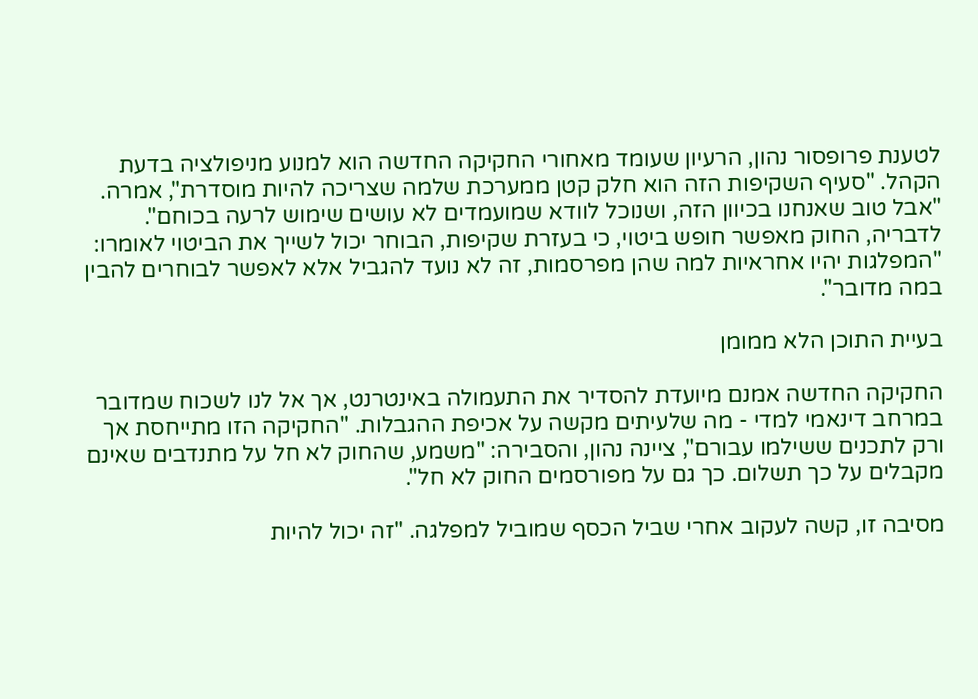לטענת פרופסור נהון, הרעיון שעומד מאחורי החקיקה החדשה הוא למנוע מניפולציה בדעת הקהל. "סעיף השקיפות הזה הוא חלק קטן ממערכת שלמה שצריכה להיות מוסדרת", אמרה. "אבל טוב שאנחנו בכיוון הזה, ושנוכל לוודא שמועמדים לא עושים שימוש לרעה בכוחם". לדבריה, החוק מאפשר חופש ביטוי, כי בעזרת שקיפות, הבוחר יכול לשייך את הביטוי לאומרו: "המפלגות יהיו אחראיות למה שהן מפרסמות, זה לא נועד להגביל אלא לאפשר לבוחרים להבין במה מדובר".

בעיית התוכן הלא ממומן

החקיקה החדשה אמנם מיועדת להסדיר את התעמולה באינטרנט, אך אל לנו לשכוח שמדובר במרחב דינאמי למדי - מה שלעיתים מקשה על אכיפת ההגבלות. "החקיקה הזו מתייחסת אך ורק לתכנים ששילמו עבורם", ציינה נהון, והסבירה: "משמע, שהחוק לא חל על מתנדבים שאינם מקבלים על כך תשלום. כך גם על מפורסמים החוק לא חל".

מסיבה זו, קשה לעקוב אחרי שביל הכסף שמוביל למפלגה. "זה יכול להיות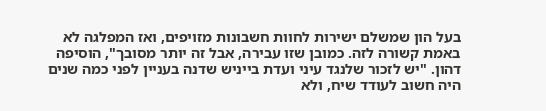בעל הון שמשלם ישירות לחוות חשבונות מזויפים, ואז המפלגה לא באמת קשורה לזה. כמובן שזו עבירה, אבל זה יותר מסובך", הוסיפה דהון. "יש לזכור שלנגד עיני ועדת בייניש שדנה בעניין לפני כמה שנים היה חשוב לעודד שיח, ולא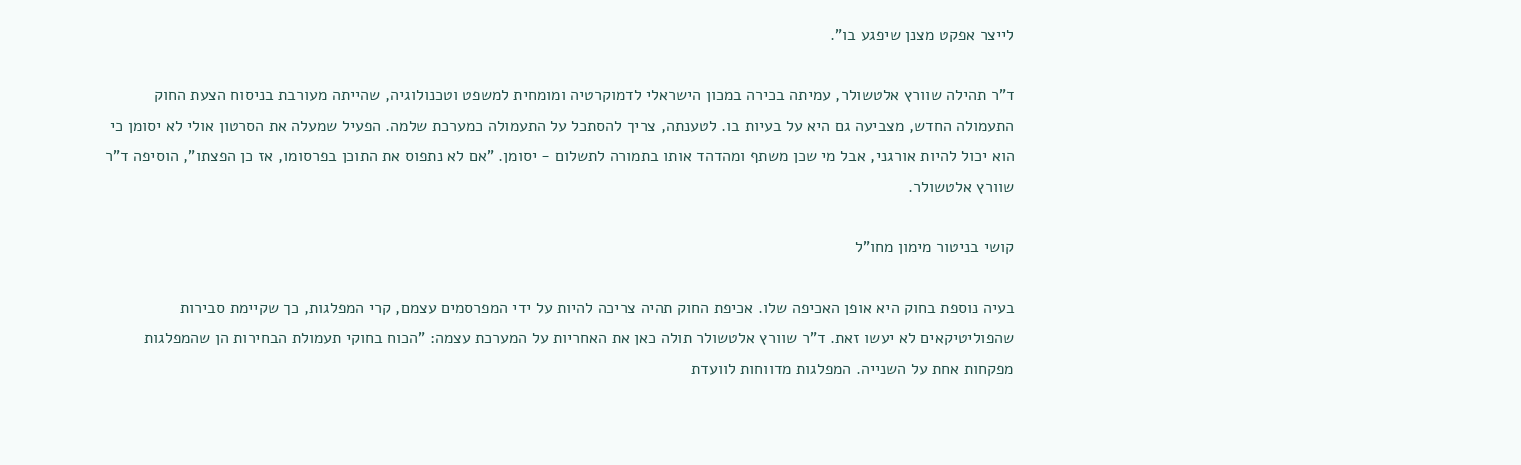לייצר אפקט מצנן שיפגע בו".

ד"ר תהילה שוורץ אלטשולר, עמיתה בכירה במכון הישראלי לדמוקרטיה ומומחית למשפט וטכנולוגיה, שהייתה מעורבת בניסוח הצעת החוק התעמולה החדש, מצביעה גם היא על בעיות בו. לטענתה, צריך להסתכל על התעמולה כמערכת שלמה. הפעיל שמעלה את הסרטון אולי לא יסומן כי הוא יכול להיות אורגני, אבל מי שכן משתף ומהדהד אותו בתמורה לתשלום - יסומן. "אם לא נתפוס את התוכן בפרסומו, אז כן הפצתו", הוסיפה ד"ר שוורץ אלטשולר.

קושי בניטור מימון מחו"ל

בעיה נוספת בחוק היא אופן האכיפה שלו. אכיפת החוק תהיה צריכה להיות על ידי המפרסמים עצמם, קרי המפלגות, כך שקיימת סבירות שהפוליטיקאים לא יעשו זאת. ד"ר שוורץ אלטשולר תולה כאן את האחריות על המערכת עצמה: "הכוח בחוקי תעמולת הבחירות הן שהמפלגות מפקחות אחת על השנייה. המפלגות מדווחות לוועדת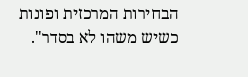הבחירות המרכזית ופונות כשיש משהו לא בסדר".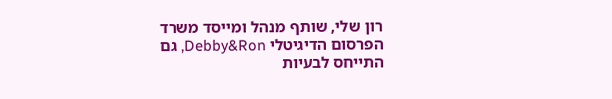רון שלי, שותף מנהל ומייסד משרד הפרסום הדיגיטלי Debby&Ron, גם התייחס לבעיות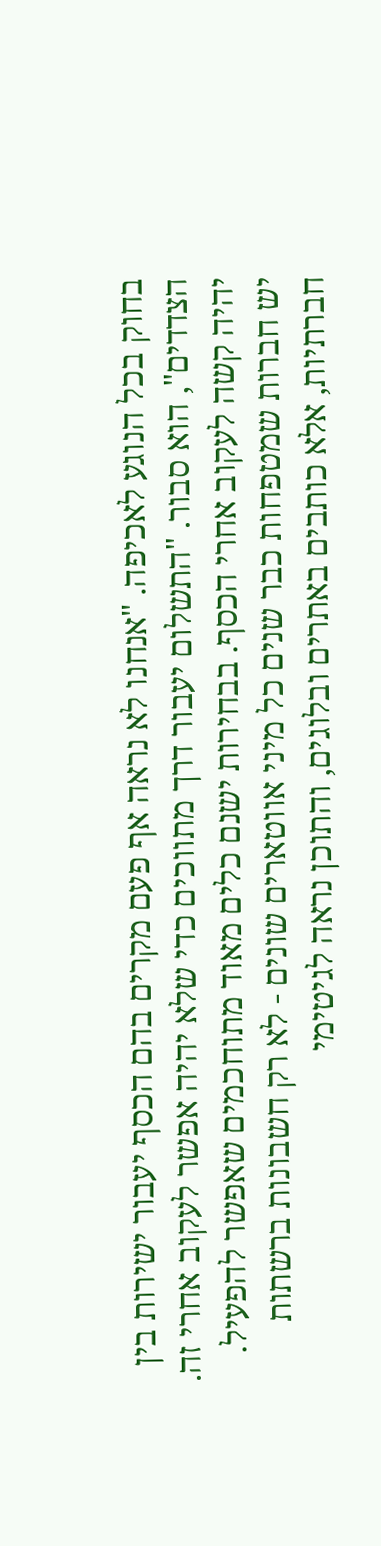בחוק בכל הנוגע לאכיפה. "אנחנו לא נראה אף פעם מקרים בהם הכסף יעבור ישירות בין הצדדים", הוא סבור. "התשלום יעבור דרך מתווכים כדי שלא יהיה אפשר לעקוב אחרי זה. יהיה קשה לעקוב אחרי הכסף. בבחירות ישנם כלים מאוד מתוחכמים שאפשר להפעיל. יש חברות שמטפחות כבר שנים כל מיני אווטארים שונים - לא רק חשבונות ברשתות חברתיות, אלא כותבים באתרים ובלוגים, והתוכן נראה לגיטימי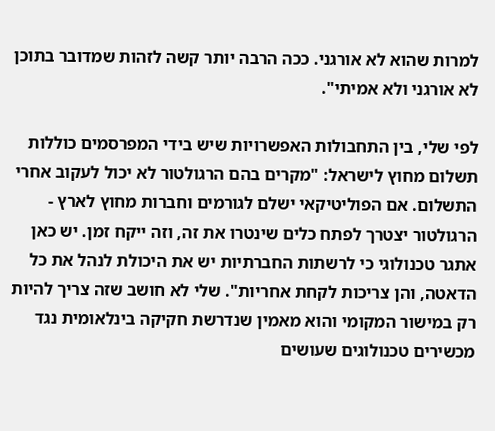למרות שהוא לא אורגני. ככה הרבה יותר קשה לזהות שמדובר בתוכן לא אורגני ולא אמיתי".

לפי שלי, בין התחבולות האפשרויות שיש בידי המפרסמים כוללות תשלום מחוץ לישראל: "מקרים בהם הרגולטור לא יכול לעקוב אחרי התשלום. אם הפוליטיקאי ישלם לגורמים וחברות מחוץ לארץ - הרגולטור יצטרך לפתח כלים שינטרו את זה, וזה ייקח זמן. יש כאן אתגר טכנולוגי כי לרשתות החברתיות יש את היכולת לנהל את כל הדאטה, והן צריכות לקחת אחריות". שלי לא חושב שזה צריך להיות רק במישור המקומי והוא מאמין שנדרשת חקיקה בינלאומית נגד מכשירים טכנולוגים שעושים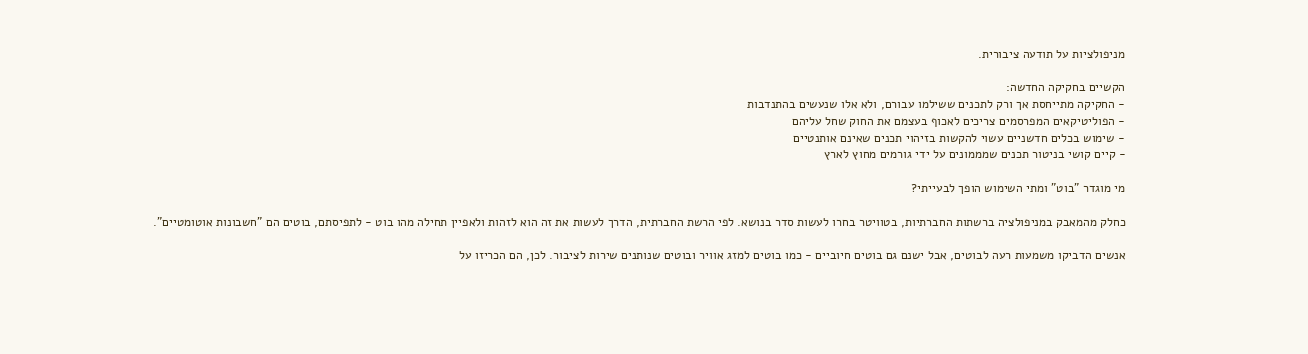מניפולציות על תודעה ציבורית.

הקשיים בחקיקה החדשה:
- החקיקה מתייחסת אך ורק לתכנים ששילמו עבורם, ולא אלו שנעשים בהתנדבות
- הפוליטיקאים המפרסמים צריכים לאכוף בעצמם את החוק שחל עליהם
- שימוש בכלים חדשניים עשוי להקשות בזיהוי תכנים שאינם אותנטיים
- קיים קושי בניטור תכנים שמממונים על ידי גורמים מחוץ לארץ

מי מוגדר "בוט" ומתי השימוש הופך לבעייתי?

כחלק מהמאבק במניפולציה ברשתות החברתיות, בטוויטר בחרו לעשות סדר בנושא. לפי הרשת החברתית, הדרך לעשות את זה הוא לזהות ולאפיין תחילה מהו בוט - לתפיסתם, בוטים הם "חשבונות אוטומטיים".

אנשים הדביקו משמעות רעה לבוטים, אבל ישנם גם בוטים חיוביים - כמו בוטים למזג אוויר ובוטים שנותנים שירות לציבור. לכן, הם הכריזו על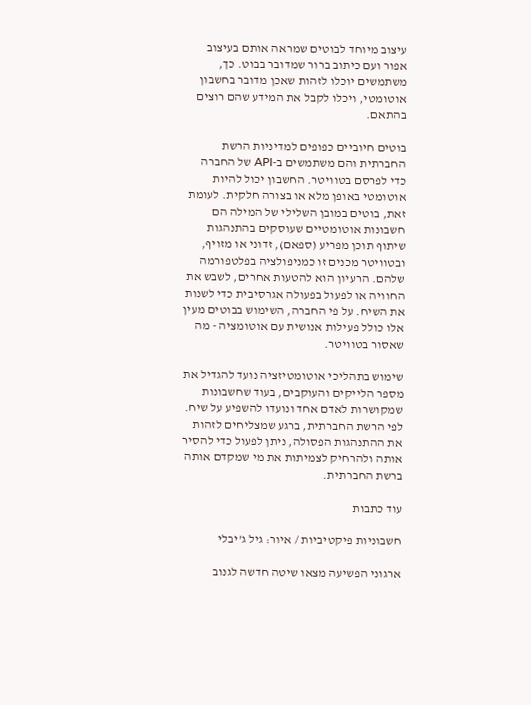עיצוב מיוחד לבוטים שמראה אותם בעיצוב אפור ועם כיתוב ברור שמדובר בבוט. כך, משתמשים יוכלו לזהות שאכן מדובר בחשבון אוטומטי, ויכלו לקבל את המידע שהם רוצים בהתאם.

בוטים חיוביים כפופים למדיניות הרשת החברתית והם משתמשים ב-API של החברה כדי לפרסם בטוויטר. החשבון יכול להיות אוטומטי באופן מלא או בצורה חלקית. לעומת זאת, בוטים במובן השלילי של המילה הם חשבונות אוטומטיים שעוסקים בהתנהגות שיתוף תוכן מפריע (ספאם), זדוני או מזויף, ובטוויטר מכנים זו כמניפולציה בפלטפורמה שלהם. הרעיון הוא להטעות אחרים, לשבש את החוויה או לפעול בפעולה אגרסיבית כדי לשנות את השיח. על פי החברה, השימוש בבוטים מעין אלו כולל פעילות אנושית עם אוטומציה - מה שאסור בטוויטר.

שימוש בתהליכי אוטומטיזציה נועד להגדיל את מספר הלייקים והעוקבים, בעוד שחשבונות שמקושרות לאדם אחד ונועדו להשפיע על שיח. לפי הרשת החברתית, ברגע שמצליחים לזהות את ההתנהגות הפסולה, ניתן לפעול כדי להסיר אותה ולהרחיק לצמיתות את מי שמקדם אותה ברשת החברתית.

עוד כתבות

חשבוניות פיקטיביות / איור: גיל ג'יבלי

ארגוני הפשיעה מצאו שיטה חדשה לגנוב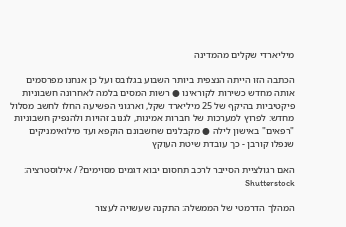מיליארדי שקלים מהמדינה

הכתבה הזו הייתה הנצפית ביותר השבוע בגלובס ועל כן אנחנו מפרסמים אותה מחדש כשירות לקוראינו ● רשות המסים בלמה לאחרונה חשבוניות פיקטיביות בהיקף של 25 מיליארד שקל, וארגוני הפשיעה החלו לחשב מסלול מחדש: לפרוץ למערכות של חברות אמינות, לגנוב זהויות ולהנפיק חשבוניות "רפאים" באישון לילה ● מקבלנים שחשבונם הוקפא ועד מילואימניקים שנפלו קורבן - כך עובדת שיטת העוקץ

האם רגולציית הסייבר לרכב תחסום יבוא דגמים מסוימים? / אילוסטרציה: Shutterstock

המהלך הדרמטי של הממשלה: התקנה שעשויה לעצור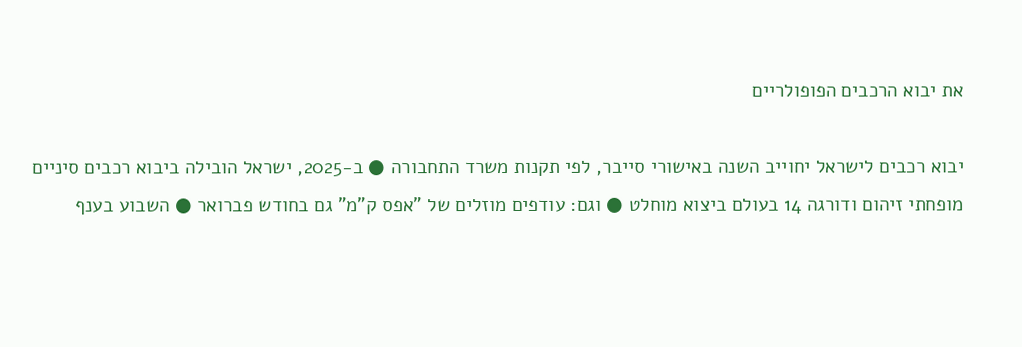את יבוא הרכבים הפופולריים

יבוא רכבים לישראל יחוייב השנה באישורי סייבר, לפי תקנות משרד התחבורה ● ב-2025, ישראל הובילה ביבוא רכבים סיניים מופחתי זיהום ודורגה 14 בעולם ביצוא מוחלט ● וגם: עודפים מוזלים של "אפס ק"מ" גם בחודש פברואר ● השבוע בענף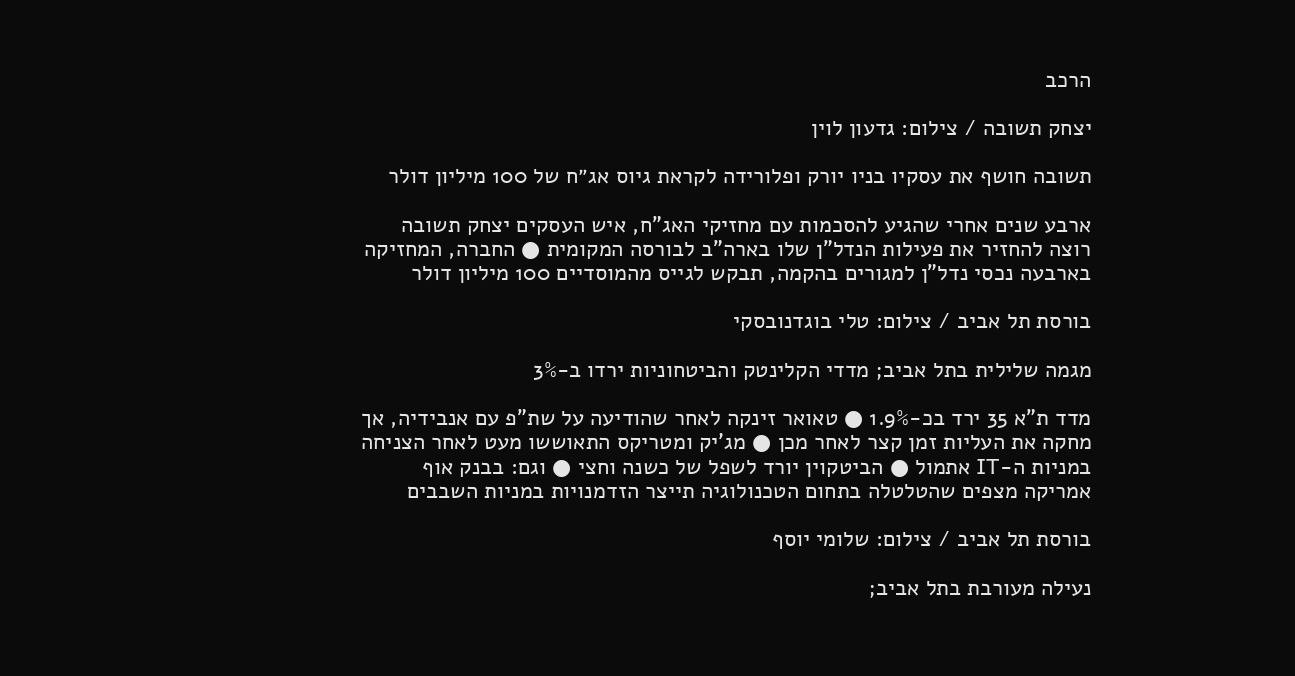הרכב

יצחק תשובה / צילום: גדעון לוין

תשובה חושף את עסקיו בניו יורק ופלורידה לקראת גיוס אג״ח של 100 מיליון דולר

ארבע שנים אחרי שהגיע להסכמות עם מחזיקי האג"ח, איש העסקים יצחק תשובה רוצה להחזיר את פעילות הנדל"ן שלו בארה"ב לבורסה המקומית ● החברה, המחזיקה בארבעה נכסי נדל"ן למגורים בהקמה, תבקש לגייס מהמוסדיים 100 מיליון דולר

בורסת תל אביב / צילום: טלי בוגדנובסקי

מגמה שלילית בתל אביב; מדדי הקלינטק והביטחוניות ירדו ב-3%

מדד ת"א 35 ירד בכ-1.9% ● טאואר זינקה לאחר שהודיעה על שת"פ עם אנבידיה, אך מחקה את העליות זמן קצר לאחר מכן ● מג'יק ומטריקס התאוששו מעט לאחר הצניחה במניות ה-IT אתמול ● הביטקוין יורד לשפל של כשנה וחצי ● וגם: בבנק אוף אמריקה מצפים שהטלטלה בתחום הטכנולוגיה תייצר הזדמנויות במניות השבבים

בורסת תל אביב / צילום: שלומי יוסף

נעילה מעורבת בתל אביב;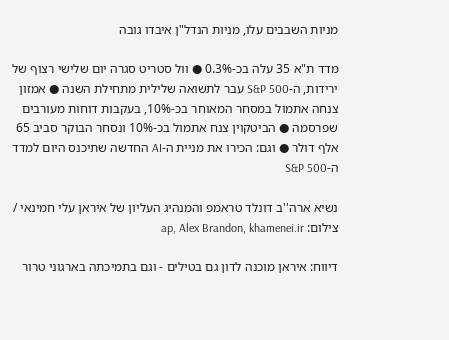מניות השבבים עלו, מניות הנדל"ן איבדו גובה

מדד ת"א 35 עלה בכ-0.3% ● וול סטריט סגרה יום שלישי רצוף של ירידות, ה-S&P 500 עבר לתשואה שלילית מתחילת השנה ● אמזון צנחה אתמול במסחר המאוחר בכ-10%, בעקבות דוחות מעורבים שפרסמה ● הביטקוין צנח אתמול בכ-10% ונסחר הבוקר סביב 65 אלף דולר ● וגם: הכירו את מניית ה-AI החדשה שתיכנס היום למדד ה-S&P 500

נשיא ארה''ב דונלד טראמפ והמנהיג העליון של איראן עלי חמינאי / צילום: ap, Alex Brandon, khamenei.ir

דיווח: איראן מוכנה לדון גם בטילים - וגם בתמיכתה בארגוני טרור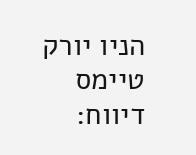הניו יורק טיימס דיווח: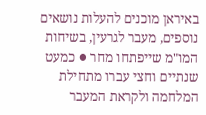באיראן מוכנים להעלות נושאים נוספים, מעבר לגרעין, בשיחות המו"מ שייפתחו מחר ● כמעט שנתיים וחצי עברו מתחילת המלחמה ולקראת המעבר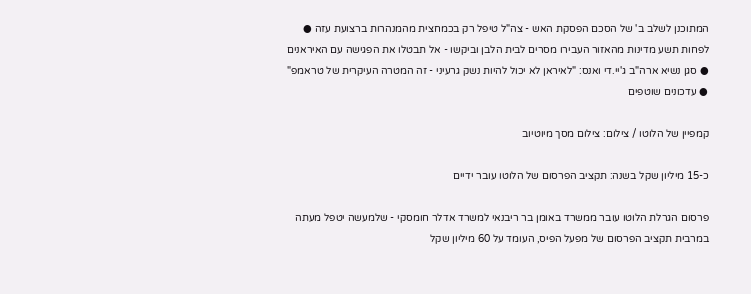המתוכנן לשלב ב' של הסכם הפסקת האש - צה"ל טיפל רק בכמחצית מהמנהרות ברצועת עזה ● לפחות תשע מדינות מהאזור העבירו מסרים לבית הלבן וביקשו - אל תבטלו את הפגישה עם האיראנים ● סגן נשיא ארה"ב ג'יי.די ואנס: "לאיראן לא יכול להיות נשק גרעיני - זה המטרה העיקרית של טראמפ" ● עדכונים שוטפים

קמפיין של הלוטו / צילום: צילום מסך מיוטיוב

כ-15 מיליון שקל בשנה: תקציב הפרסום של הלוטו עובר ידיים

פרסום הגרלת הלוטו עובר ממשרד באומן בר ריבנאי למשרד אדלר חומסקי - שלמעשה יטפל מעתה במרבית תקציב הפרסום של מפעל הפיס, העומד על 60 מיליון שקל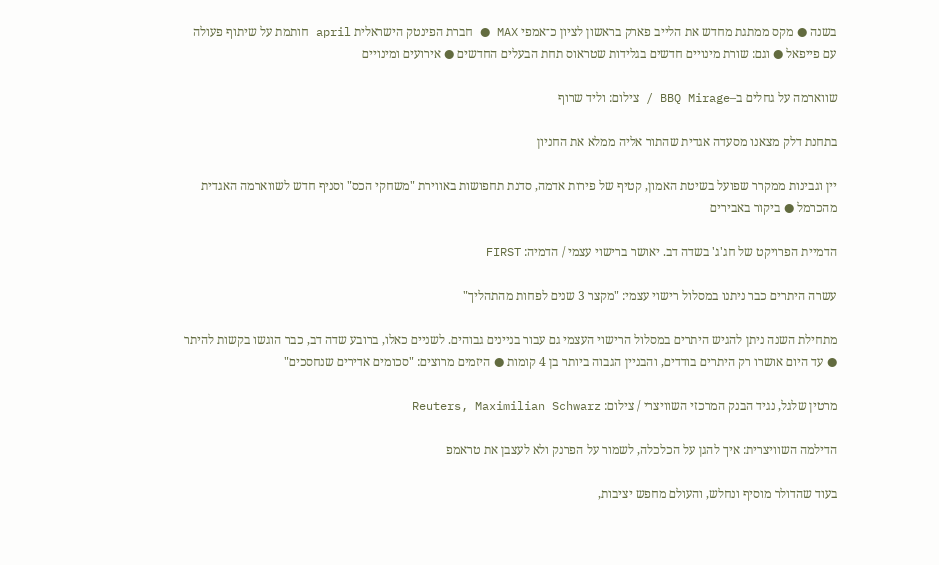בשנה ● מקס ממתגת מחדש את הלייב פארק בראשון לציון כ־אמפי MAX ● חברת הפינטק הישראלית april חותמת על שיתוף פעולה עם פייפאל ● וגם: שורת מינויים חדשים בגלידות שטראוס תחת הבעלים החדשים ● אירועים ומינויים

שווארמה על גחלים ב–BBQ Mirage / צילום: וליד שרוף

בתחנת דלק מצאנו מסעדה אגדית שהתור אליה ממלא את החניון

יין וגבינות ממקרר שפועל בשיטת האמון, קטיף של פירות אדמה, סדנת תחפושות באווירת "משחקי הכס" וסניף חדש לשווארמה האגדית מהכרמל ● ביקור באבירים

הדמיית הפרויקט של חג'ג' בשדה דב. יאושר ברישוי עצמי / הדמיה: FIRST

עשרה היתרים כבר ניתנו במסלול רישוי עצמי: "מקצר 3 שנים לפחות מהתהליך"

מתחילת השנה ניתן להגיש היתרים במסלול הרישוי העצמי גם עבור בניינים גבוהים. לשניים כאלו, ברובע שדה דב, כבר הוגשו בקשות להיתר ● עד היום אושרו רק היתרים בודדים, והבניין הגבוה ביותר בן 4 קומות ● היזמים מרוצים: "סכומים אדירים שנחסכים"

מרטין שלגל, נגיד הבנק המרכזי השוויצרי / צילום: Reuters, Maximilian Schwarz

הדילמה השוויצרית: איך להגן על הכלכלה, לשמור על הפרנק ולא לעצבן את טראמפ

בעוד שהדולר מוסיף ונחלש, והעולם מחפש יציבות,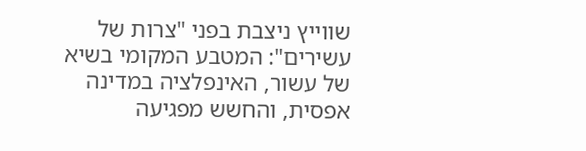שווייץ ניצבת בפני "צרות של עשירים": המטבע המקומי בשיא של עשור, האינפלציה במדינה אפסית, והחשש מפגיעה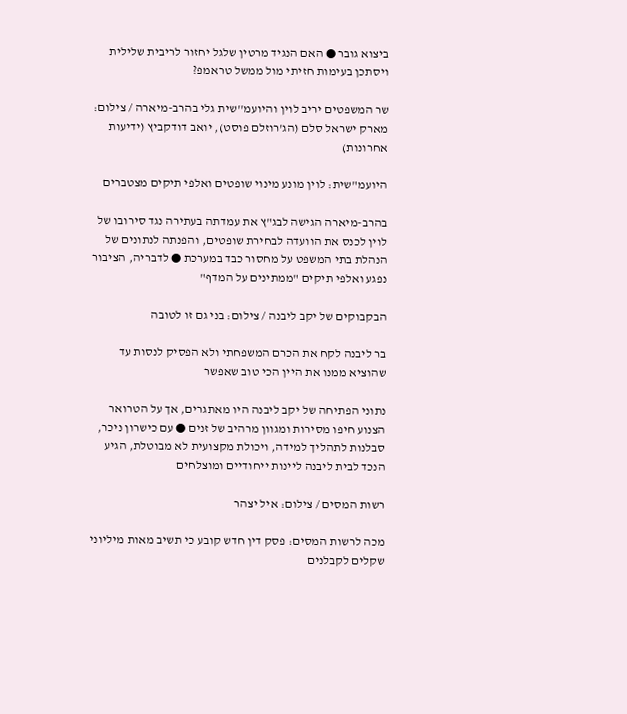ביצוא גובר ● האם הנגיד מרטין שלגל יחזור לריבית שלילית ויסתכן בעימות חזיתי מול ממשל טראמפ?

שר המשפטים יריב לוין והיועמ''שית גלי בהרב-מיארה / צילום: מארק ישראל סלם (הג'רוזלם פוסט), יואב דודקביץ (ידיעות אחרונות)

היועמ"שית: לוין מונע מינוי שופטים ואלפי תיקים מצטברים

בהרב-מיארה הגישה לבג"ץ את עמדתה בעתירה נגד סירובו של לוין לכנס את הוועדה לבחירת שופטים, והפנתה לנתונים של הנהלת בתי המשפט על מחסור כבד במערכת ● לדבריה, הציבור נפגע ואלפי תיקים "ממתינים על המדף"

הבקבוקים של יקב ליבנה / צילום: בני גם זו לטובה

בר ליבנה לקח את הכרם המשפחתי ולא הפסיק לנסות עד שהוציא ממנו את היין הכי טוב שאפשר

נתוני הפתיחה של יקב ליבנה היו מאתגרים, אך על הטרואר הצנוע חיפו מסירות ומגוון מרהיב של זנים ● עם כישרון ניכר, סבלנות לתהליך למידה, ויכולת מקצועית לא מבוטלת, הגיע הנכד לבית ליבנה ליינות ייחודיים ומוצלחים

רשות המסים / צילום: איל יצהר

מכה לרשות המסים: פסק דין חדש קובע כי תשיב מאות מיליוני שקלים לקבלנים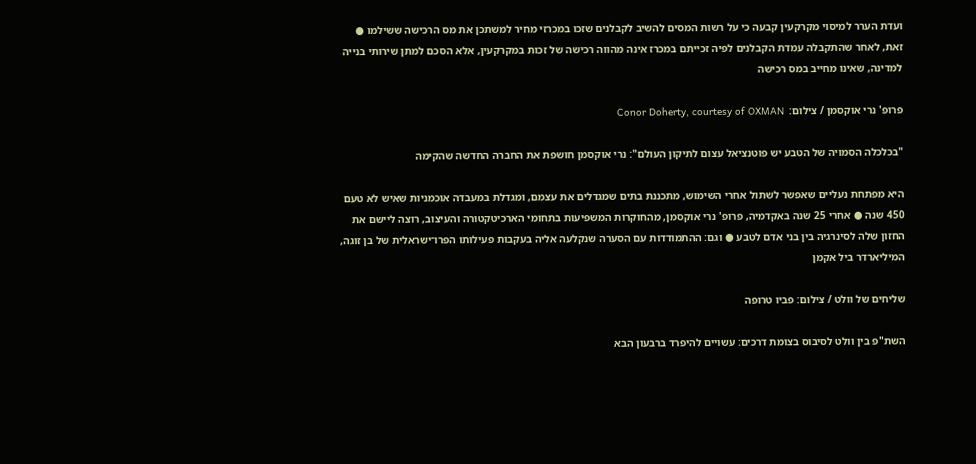ועדת הערר למיסוי מקרקעין קבעה כי על רשות המסים להשיב לקבלנים שזכו במכרזי מחיר למשתכן את מס הרכישה ששילמו ● זאת, לאחר שהתקבלה עמדת הקבלנים לפיה זכייתם במכרז אינה מהווה רכישה של זכות במקרקעין, אלא הסכם למתן שירותי בנייה למדינה, שאינו מחייב במס רכישה

פרופ' נרי אוקסמן / צילום:  Conor Doherty, courtesy of OXMAN

"בכלכלה הסמויה של הטבע יש פוטנציאל עצום לתיקון העולם": נרי אוקסמן חושפת את החברה החדשה שהקימה

היא מפתחת נעליים שאפשר לשתול אחרי השימוש, מתכננת בתים שמגדלים את עצמם, ומגדלת במעבדה אוכמניות שאיש לא טעם 450 שנה ● אחרי 25 שנה באקדמיה, פרופ' נרי אוקסמן, מהחוקרות המשפיעות בתחומי הארכיטקטורה והעיצוב, רוצה ליישם את החזון שלה לסינרגיה בין בני אדם לטבע ● וגם: ההתמודדות עם הסערה שנקלעה אליה בעקבות פעילותו הפרו־ישראלית של בן זוגה, המיליארדר ביל אקמן

שליחים של וולט / צילום: פביו טרופה

השת"פ בין וולט לסיבוס בצומת דרכים: עשויים להיפרד ברבעון הבא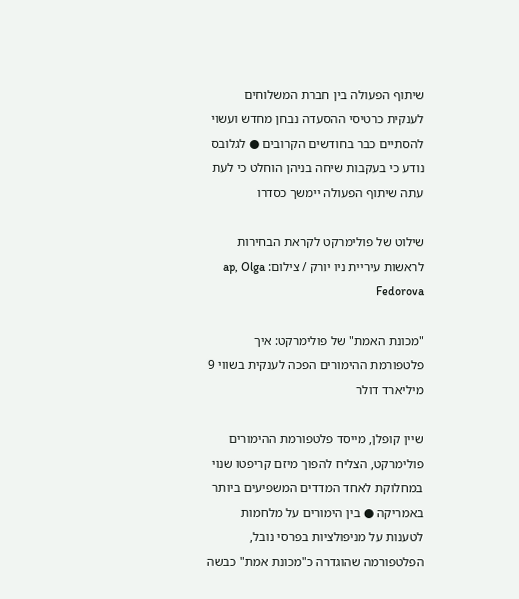שיתוף הפעולה בין חברת המשלוחים לענקית כרטיסי ההסעדה נבחן מחדש ועשוי להסתיים כבר בחודשים הקרובים ● לגלובס נודע כי בעקבות שיחה בניהן הוחלט כי לעת עתה שיתוף הפעולה יימשך כסדרו

שילוט של פולימרקט לקראת הבחירות לראשות עיריית ניו יורק / צילום: ap, Olga Fedorova

"מכונת האמת" של פולימרקט: איך פלטפורמת ההימורים הפכה לענקית בשווי 9 מיליארד דולר

שיין קופלן, מייסד פלטפורמת ההימורים פולימרקט, הצליח להפוך מיזם קריפטו שנוי במחלוקת לאחד המדדים המשפיעים ביותר באמריקה ● בין הימורים על מלחמות לטענות על מניפולציות בפרסי נובל, הפלטפורמה שהוגדרה כ"מכונת אמת" כבשה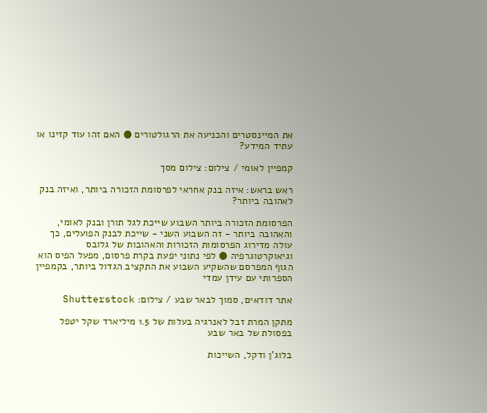את המיינסטרים והכניעה את הרגולטורים ● האם זהו עוד קזינו או עתיד המידע?

קמפיין לאומי / צילום: צילום מסך

ראש בראש: איזה בנק אחראי לפרסומת הזכורה ביותר, ואיזה בנק לאהובה ביותר?

הפרסומת הזכורה ביותר השבוע שייכת לגל תורן ובנק לאומי, והאהובה ביותר - זה השבוע השני - שייכת לבנק הפועלים, כך עולה מדירוג הפרסומות הזכורות והאהובות של גלובס וגיאוקרטוגרפיה ● לפי נתוני יפעת בקרת פרסום, מפעל הפיס הוא הגוף המפרסם שהשקיע השבוע את התקציב הגדול ביותר, בקמפיין הספרותי עם עידן עמדי

אתר דודאים, סמוך לבאר שבע / צילום: Shutterstock

מתקן המרת זבל לאנרגיה בעלות של 1.5 מיליארד שקל יטפל בפסולת של באר שבע

בלוג'ן ודקל, השייכות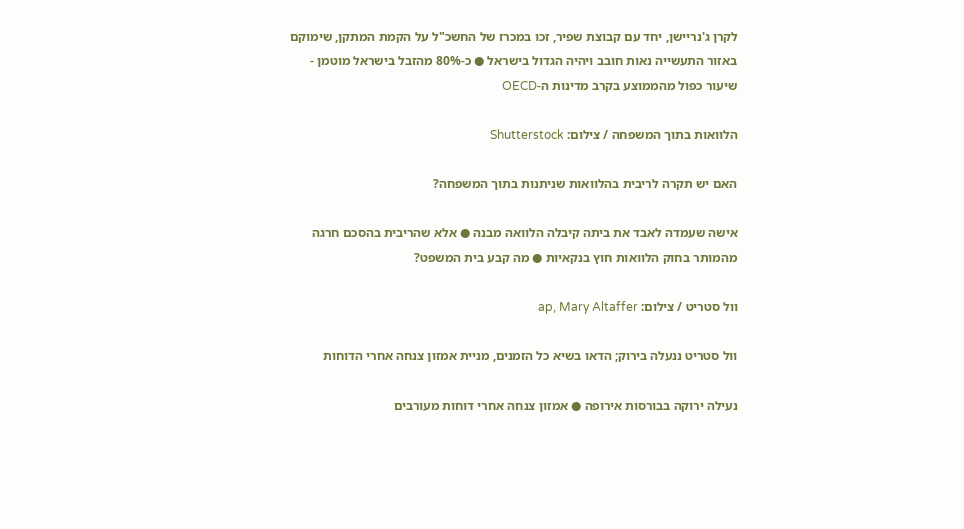לקרן ג'נריישן, יחד עם קבוצת שפיר, זכו במכרז של החשכ"ל על הקמת המתקן, שימוקם באזור התעשייה נאות חובב ויהיה הגדול בישראל ● כ-80% מהזבל בישראל מוטמן - שיעור כפול מהממוצע בקרב מדינות ה-OECD

הלוואות בתוך המשפחה / צילום: Shutterstock

האם יש תקרה לריבית בהלוואות שניתנות בתוך המשפחה?

אישה שעמדה לאבד את ביתה קיבלה הלוואה מבנה ● אלא שהריבית בהסכם חרגה מהמותר בחוק הלוואות חוץ בנקאיות ● מה קבע בית המשפט?

וול סטריט / צילום: ap, Mary Altaffer

וול סטריט ננעלה בירוק; הדאו בשיא כל הזמנים, מניית אמזון צנחה אחרי הדוחות

נעילה ירוקה בבורסות אירופה ● אמזון צנחה אחרי דוחות מעורבים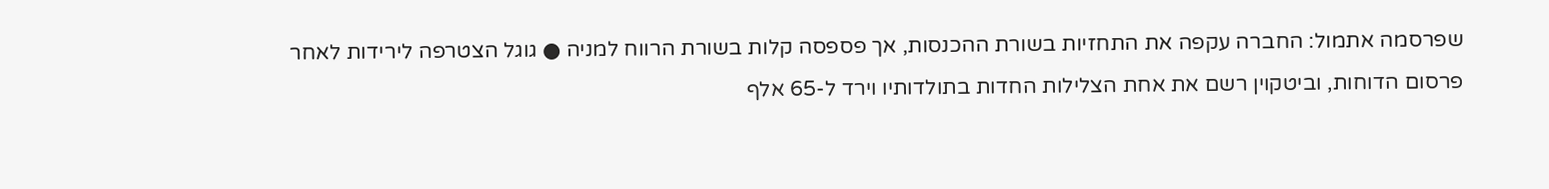שפרסמה אתמול: החברה עקפה את התחזיות בשורת ההכנסות, אך פספסה קלות בשורת הרווח למניה ● גוגל הצטרפה לירידות לאחר פרסום הדוחות, וביטקוין רשם את אחת הצלילות החדות בתולדותיו וירד ל-65 אלף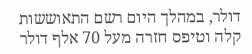דולר, במהלך היום רשם התאוששות קלה וטיפס חזרה מעל 70 אלף דולר